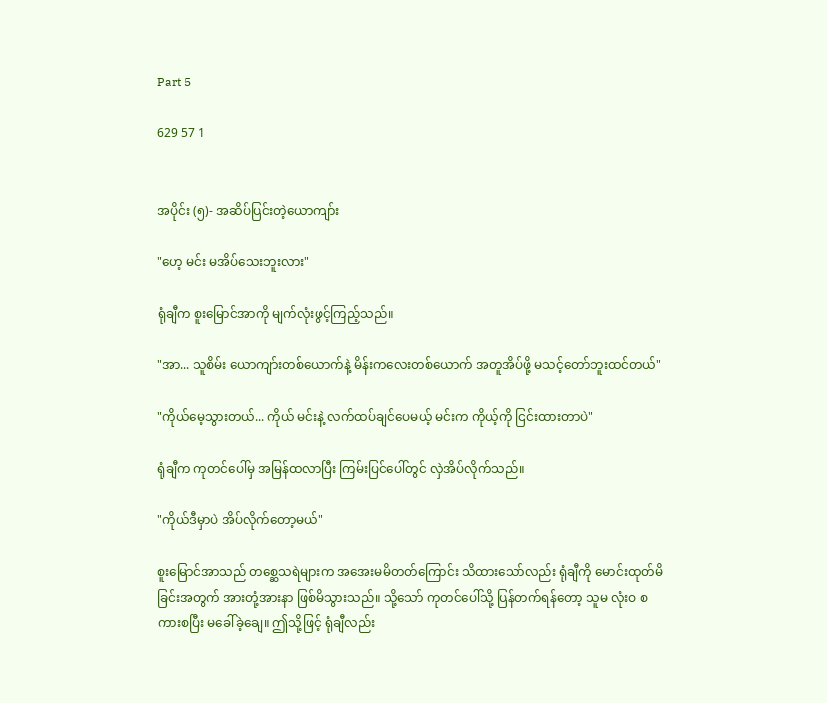Part 5

629 57 1


အပိုင်း (၅)- အဆိပ်ပြင်းတဲ့ယောကျာ်း

"ဟေ့ မင်း မအိပ်သေးဘူးလား"

ရုံချီက စူးမြောင်အာကို မျက်လုံးဖွင့်ကြည့်သည်။

"အာ... သူစိမ်း ယောကျာ်းတစ်ယောက်နဲ့ မိန်းကလေးတစ်ယောက် အတူအိပ်ဖို့ မသင့်တော်ဘူးထင်တယ်"

"ကိုယ်မေ့သွားတယ်... ကိုယ် မင်းနဲ့ လက်ထပ်ချင်ပေမယ့် မင်းက ကိုယ့်ကို ငြင်းထားတာပဲ"

ရုံချီက ကုတင်ပေါ်မှ အမြန်ထလာပြီး ကြမ်းပြင်ပေါ်တွင် လှဲအိပ်လိုက်သည်။

"ကိုယ်ဒီမှာပဲ အိပ်လိုက်တော့မယ်"

စူးမြောင်အာသည် တစ္ဆေသရဲများက အအေးမမိတတ်ကြောင်း သိထားသော်လည်း ရုံချီကို မောင်းထုတ်မိခြင်းအတွက် အားတုံ့အားနာ ဖြစ်မိသွားသည်။ သို့သော် ကုတင်ပေါ်သို့ ပြန်တက်ရန်တော့ သူမ လုံးဝ စကားစပြီး မခေါ်ခဲ့ချေ။ ဤသို့ဖြင့် ရုံချီလည်း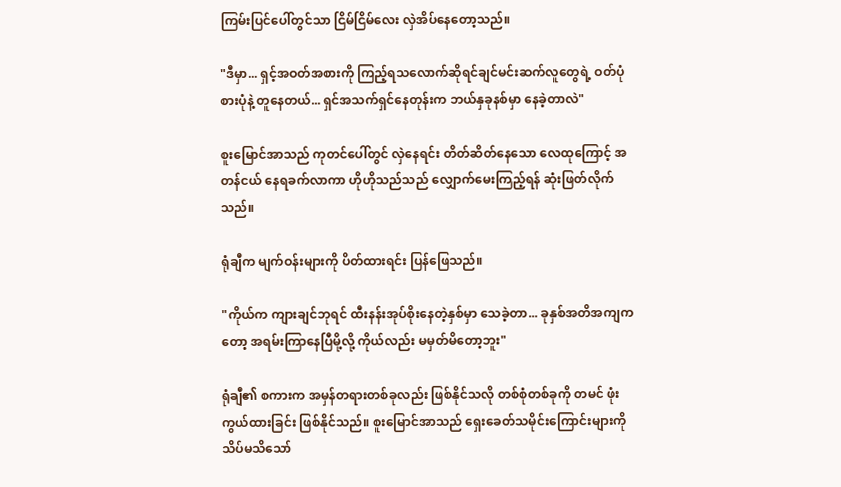ကြမ်းပြင်ပေါ်တွင်သာ ငြိမ်ငြိမ်လေး လှဲအိပ်နေတော့သည်။

"ဒီမှာ... ရှင့်အဝတ်အစားကို ကြည့်ရသလောက်ဆိုရင်ချင်မင်းဆက်လူတွေရဲ့ ဝတ်ပုံစားပုံနဲ့ တူနေတယ်... ရှင်အသက်ရှင်နေတုန်းက ဘယ်နှခုနစ်မှာ နေခဲ့တာလဲ"

စူးမြောင်အာသည် ကုတင်ပေါ်တွင် လှဲနေရင်း တိတ်ဆိတ်နေသော လေထုကြောင့် အတန်ငယ် နေရခက်လာကာ ဟိုဟိုသည်သည် လျှောက်မေးကြည့်ရန် ဆုံးဖြတ်လိုက်သည်။

ရုံချီက မျက်ဝန်းများကို ပိတ်ထားရင်း ပြန်ဖြေသည်။

"ကိုယ်က ကျားချင်ဘုရင် ထီးနန်းအုပ်စိုးနေတဲ့နှစ်မှာ သေခဲ့တာ... ခုနှစ်အတိအကျကတော့ အရမ်းကြာနေပြီမို့လို့ ကိုယ်လည်း မမှတ်မိတော့ဘူး"

ရုံချီ၏ စကားက အမှန်တရားတစ်ခုလည်း ဖြစ်နိုင်သလို တစ်စုံတစ်ခုကို တမင် ဖုံးကွယ်ထားခြင်း ဖြစ်နိုင်သည်။ စူးမြောင်အာသည် ရှေးခေတ်သမိုင်းကြောင်းများကို သိပ်မသိသော်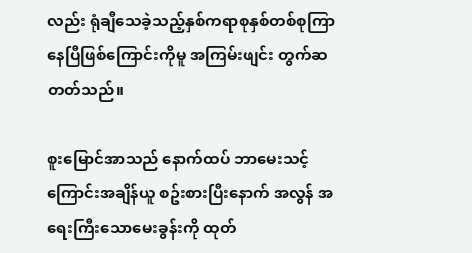လည်း ရုံချီသေခဲ့သည့်နှစ်ကရာစုနှစ်တစ်စုကြာနေပြီဖြစ်ကြောင်းကိုမူ အကြမ်းဖျင်း တွက်ဆတတ်သည်။

စူးမြောင်အာသည် နောက်ထပ် ဘာမေးသင့်ကြောင်းအချိန်ယူ စဥ်းစားပြီးနောက် အလွန် အရေးကြီးသောမေးခွန်းကို ထုတ်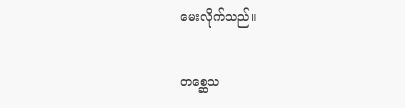မေးလိုက်သည်။

တစ္ဆေသ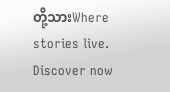တို့သားWhere stories live. Discover now